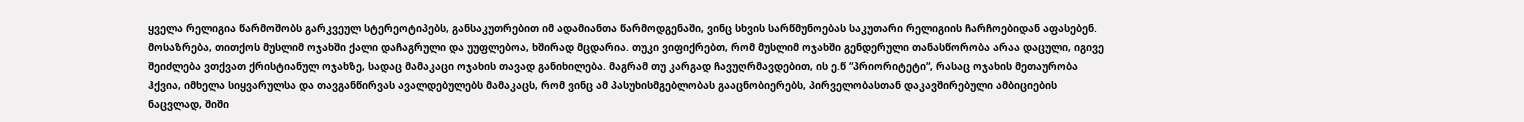ყველა რელიგია წარმოშობს გარკვეულ სტერეოტიპებს, განსაკუთრებით იმ ადამიანთა წარმოდგენაში, ვინც სხვის სარწმუნოებას საკუთარი რელიგიის ჩარჩოებიდან აფასებენ. მოსაზრება, თითქოს მუსლიმ ოჯახში ქალი დაჩაგრული და უუფლებოა, ხშირად მცდარია. თუკი ვიფიქრებთ, რომ მუსლიმ ოჯახში გენდერული თანასწორობა არაა დაცული, იგივე შეიძლება ვთქვათ ქრისტიანულ ოჯახზე, სადაც მამაკაცი ოჯახის თავად განიხილება. მაგრამ თუ კარგად ჩავუღრმავდებით, ის ე.წ “პრიორიტეტი“, რასაც ოჯახის მეთაურობა ჰქვია, იმხელა სიყვარულსა და თავგანწირვას ავალდებულებს მამაკაცს, რომ ვინც ამ პასუხისმგებლობას გააცნობიერებს, პირველობასთან დაკავშირებული ამბიციების ნაცვლად, შიში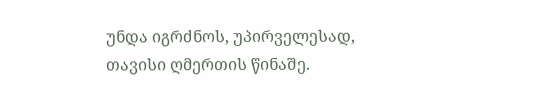უნდა იგრძნოს, უპირველესად, თავისი ღმერთის წინაშე.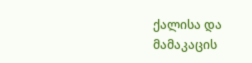ქალისა და მამაკაცის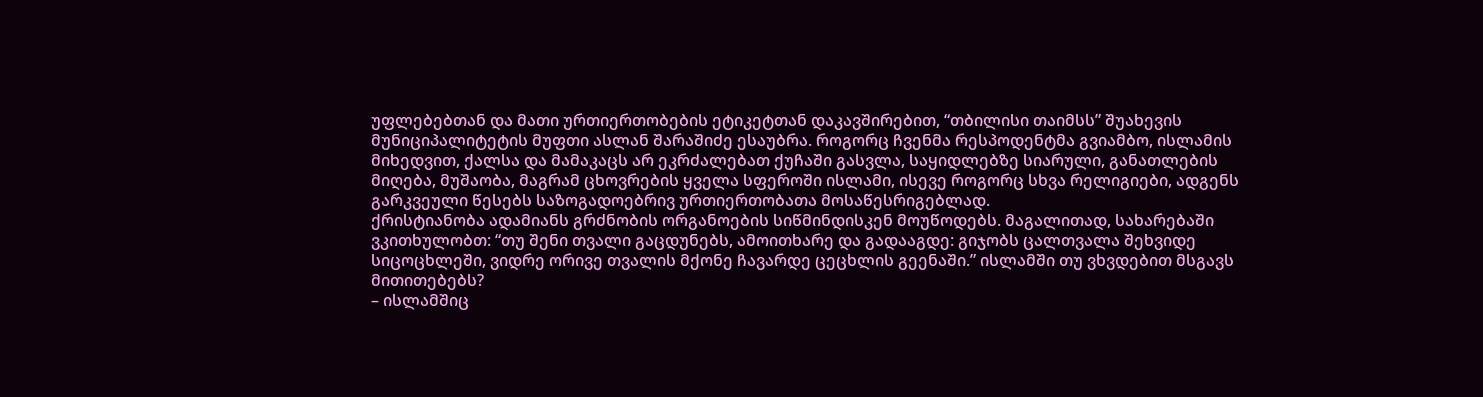უფლებებთან და მათი ურთიერთობების ეტიკეტთან დაკავშირებით, “თბილისი თაიმსს” შუახევის მუნიციპალიტეტის მუფთი ასლან შარაშიძე ესაუბრა. როგორც ჩვენმა რესპოდენტმა გვიამბო, ისლამის მიხედვით, ქალსა და მამაკაცს არ ეკრძალებათ ქუჩაში გასვლა, საყიდლებზე სიარული, განათლების მიღება, მუშაობა, მაგრამ ცხოვრების ყველა სფეროში ისლამი, ისევე როგორც სხვა რელიგიები, ადგენს გარკვეული წესებს საზოგადოებრივ ურთიერთობათა მოსაწესრიგებლად.
ქრისტიანობა ადამიანს გრძნობის ორგანოების სიწმინდისკენ მოუწოდებს. მაგალითად, სახარებაში ვკითხულობთ: “თუ შენი თვალი გაცდუნებს, ამოითხარე და გადააგდე: გიჯობს ცალთვალა შეხვიდე სიცოცხლეში, ვიდრე ორივე თვალის მქონე ჩავარდე ცეცხლის გეენაში.” ისლამში თუ ვხვდებით მსგავს მითითებებს?
– ისლამშიც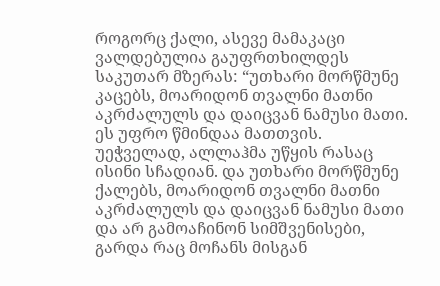როგორც ქალი, ასევე მამაკაცი ვალდებულია გაუფრთხილდეს საკუთარ მზერას: “უთხარი მორწმუნე კაცებს, მოარიდონ თვალნი მათნი აკრძალულს და დაიცვან ნამუსი მათი. ეს უფრო წმინდაა მათთვის. უეჭველად, ალლაჰმა უწყის რასაც ისინი სჩადიან. და უთხარი მორწმუნე ქალებს, მოარიდონ თვალნი მათნი აკრძალულს და დაიცვან ნამუსი მათი და არ გამოაჩინონ სიმშვენისები, გარდა რაც მოჩანს მისგან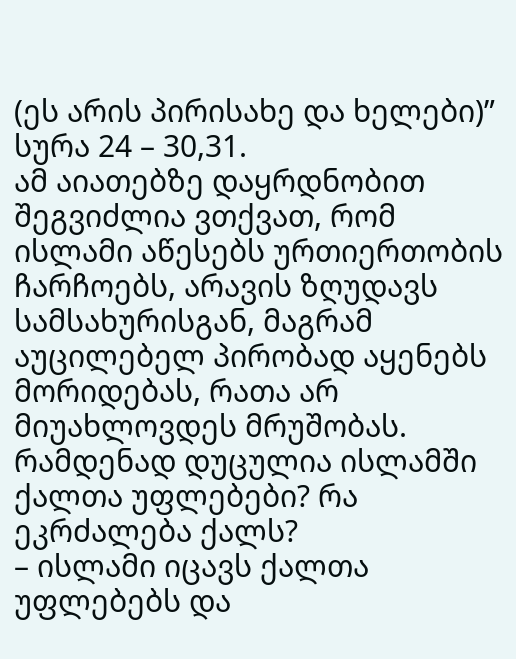(ეს არის პირისახე და ხელები)” სურა 24 – 30,31.
ამ აიათებზე დაყრდნობით შეგვიძლია ვთქვათ, რომ ისლამი აწესებს ურთიერთობის ჩარჩოებს, არავის ზღუდავს სამსახურისგან, მაგრამ აუცილებელ პირობად აყენებს მორიდებას, რათა არ მიუახლოვდეს მრუშობას.
რამდენად დუცულია ისლამში ქალთა უფლებები? რა ეკრძალება ქალს?
– ისლამი იცავს ქალთა უფლებებს და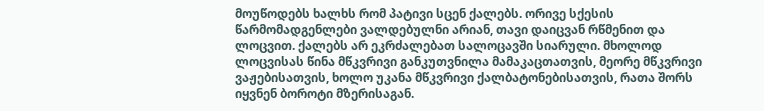მოუწოდებს ხალხს რომ პატივი სცენ ქალებს. ორივე სქესის წარმომადგენლები ვალდებულნი არიან, თავი დაიცვან რწმენით და ლოცვით. ქალებს არ ეკრძალებათ სალოცავში სიარული. მხოლოდ ლოცვისას წინა მწკვრივი განკუთვნილა მამაკაცთათვის, მეორე მწკვრივი ვაჟებისათვის, ხოლო უკანა მწკვრივი ქალბატონებისათვის, რათა შორს იყვნენ ბოროტი მზერისაგან.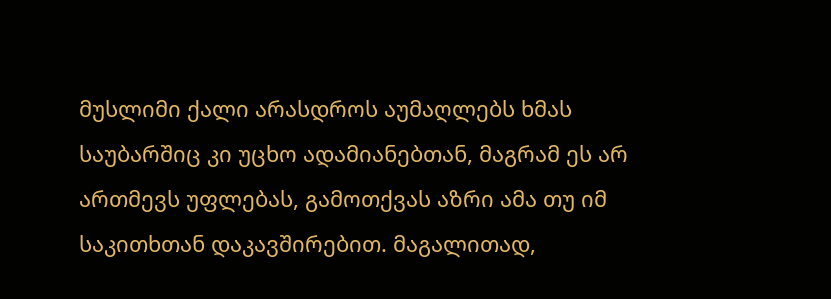მუსლიმი ქალი არასდროს აუმაღლებს ხმას საუბარშიც კი უცხო ადამიანებთან, მაგრამ ეს არ ართმევს უფლებას, გამოთქვას აზრი ამა თუ იმ საკითხთან დაკავშირებით. მაგალითად,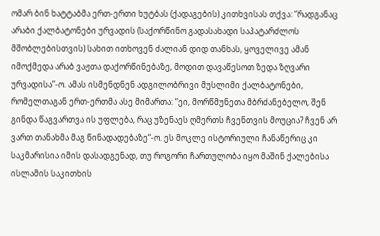ომარ ბინ ხატტაბმა ერთ-ერთი ხუტბას (ქადაგების) კითხვისას თქვა: “რადგანაც არაბი ქალბატონები ურვადის (საქორწინო გადასახადი საპატარძლოს მშობლებისთვის) სახით ითხოვენ ძალიან დიდ თანხას, ყოველივე ამან იმოქმედა არაბ ვაჟთა დაქორწინებაზე, მოდით დავაწესოთ ზედა ზღვარი ურვადისა”-ო. ამას ისმენდნენ ადგილობრივი მუსლიმი ქალბატონები, რომელთაგან ერთ-ერთმა ასე მიმართა: “ეი, მორწმუნეთა მბრძანებელო, შენ გინდა წაგვართვა ის უფლება, რაც უზენაეს ღმერთს ჩვენთვის მოუცია? ჩვენ არ ვართ თანახმა მაგ წინადადებაზე“-ო. ეს მოკლე ისტორიული ჩანაწერიც კი საკმარისია იმის დასადგენად, თუ როგორი ჩართულობა იყო მაშინ ქალებისა ისლამის საკითხის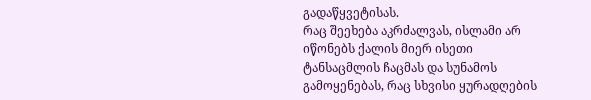გადაწყვეტისას.
რაც შეეხება აკრძალვას, ისლამი არ იწონებს ქალის მიერ ისეთი ტანსაცმლის ჩაცმას და სუნამოს გამოყენებას, რაც სხვისი ყურადღების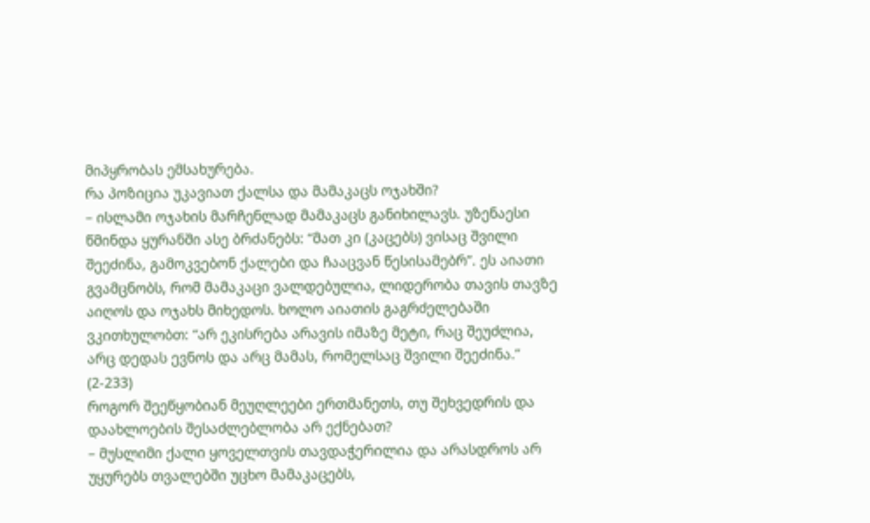მიპყრობას ემსახურება.
რა პოზიცია უკავიათ ქალსა და მამაკაცს ოჯახში?
– ისლამი ოჯახის მარჩენლად მამაკაცს განიხილავს. უზენაესი წმინდა ყურანში ასე ბრძანებს: “მათ კი (კაცებს) ვისაც შვილი შეეძინა, გამოკვებონ ქალები და ჩააცვან წესისამებრ”. ეს აიათი გვამცნობს, რომ მამაკაცი ვალდებულია, ლიდერობა თავის თავზე აიღოს და ოჯახს მიხედოს. ხოლო აიათის გაგრძელებაში ვკითხულობთ: “არ ეკისრება არავის იმაზე მეტი, რაც შეუძლია, არც დედას ევნოს და არც მამას, რომელსაც შვილი შეეძინა.” (2-233)
როგორ შეეწყობიან მეუღლეები ერთმანეთს, თუ შეხვედრის და დაახლოების შესაძლებლობა არ ექნებათ?
– მუსლიმი ქალი ყოველთვის თავდაჭერილია და არასდროს არ უყურებს თვალებში უცხო მამაკაცებს,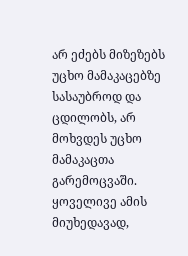არ ეძებს მიზეზებს უცხო მამაკაცებზე სასაუბროდ და ცდილობს, არ მოხვდეს უცხო მამაკაცთა გარემოცვაში. ყოველივე ამის მიუხედავად,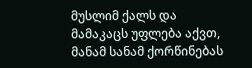მუსლიმ ქალს და მამაკაცს უფლება აქვთ, მანამ სანამ ქორწინებას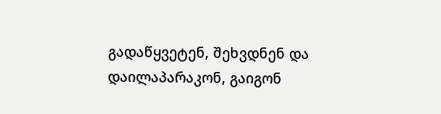გადაწყვეტენ, შეხვდნენ და დაილაპარაკონ, გაიგონ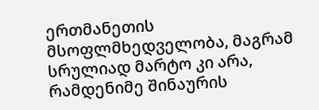ერთმანეთის მსოფლმხედველობა, მაგრამ სრულიად მარტო კი არა, რამდენიმე შინაურის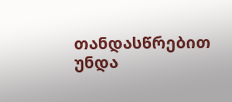თანდასწრებით უნდა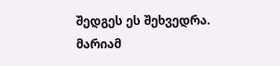შედგეს ეს შეხვედრა.
მარიამ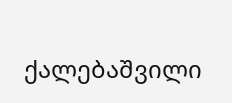ქალებაშვილი